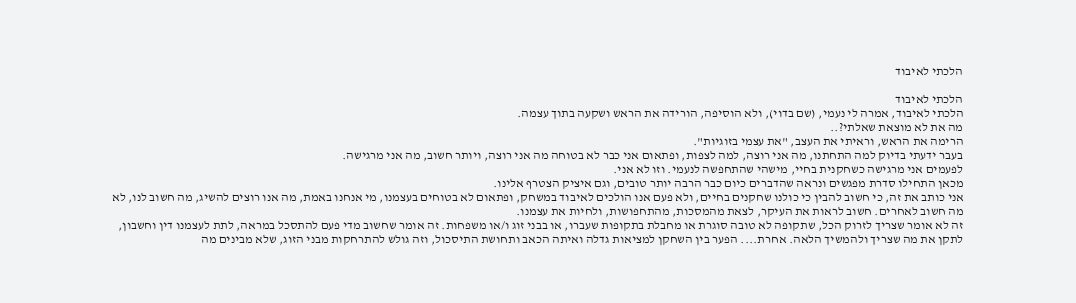הלכתי לאיבוד

הלכתי לאיבוד
הלכתי לאיבוד, אמרה לי נעמי, (שם בדוי), ולא הוסיפה, הורידה את הראש ושקעה בתוך עצמה.
מה את לא מוצאת שאלתי?..
הרימה את הראש, וראיתי את העצב, "את עצמי בזוגיות".
בעבר ידעתי בדיוק למה התחתנו, מה אני רוצה, למה לצפות, ופתאום אני כבר לא בטוחה מה אני רוצה, ויותר חשוב, מה אני מרגישה.
לפעמים אני מרגישה כשחקנית בחיי, מישהי שהתחפשה לנעמי. וזו לא אני.
מכאן התחילו סדרת מפגשים ונראה שהדברים כיום כבר הרבה יותר טובים, וגם איציק הצטרף אלינו.
אני כותב את זה, כי חשוב להבין כי כולנו שחקנים בחיים, ולא פעם אנו הולכים לאיבוד במשחק, ופתאום לא בטוחים בעצמנו, מי אנחנו באמת, מה אנו רוצים להשיג, מה חשוב לנו, לא מה חשוב לאחרים. חשוב לראות את העיקר, לצאת מהמסכות, מהתחפושות, ולחיות את עצמנו.
זה לא אומר שצריך לזרוק הכל, שתקופה לא טובה סוגרת או מחבלת בתקופות שעברו, או בבני זוג ו/או משפחות. זה אומר שחשוב מדי פעם להתסכל במראה, לתת לעצמנו דין וחשבון, לתקן את מה שצריך ולהמשיך הלאה. אחרת.... הפער בין השחקן למציאות גדלה ואיתה הכאב ותחושת התיסכול, וזה גולש להתרחקות מבני הזוג, שלא מבינים מה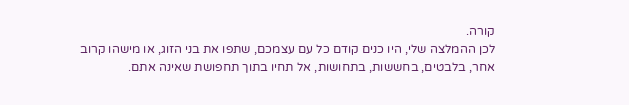קורה.
לכן ההמלצה שלי, היו כנים קודם כל עם עצמכם, שתפו את בני הזוג, או מישהו קרוב אחר, בלבטים, בחששות, בתחושות, אל תחיו בתוך תחפושת שאינה אתם.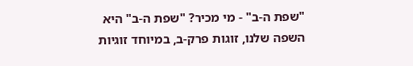"שפת ה-ב" - מי מכיר? "שפת ה-ב" היא השפה שלנו, זוגות פרק-ב, במיוחד זוגיות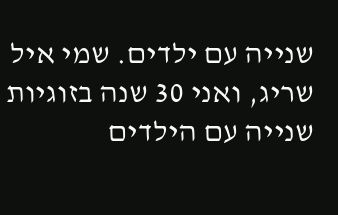שנייה עם ילדים. שמי איל שריג, ואני 30 שנה בזוגיות שנייה עם הילדים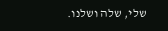שלי, שלה ושלנו.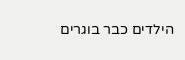הילדים כבר בוגרים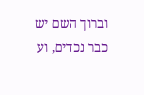וברוך השם יש כבר נכדים, וע